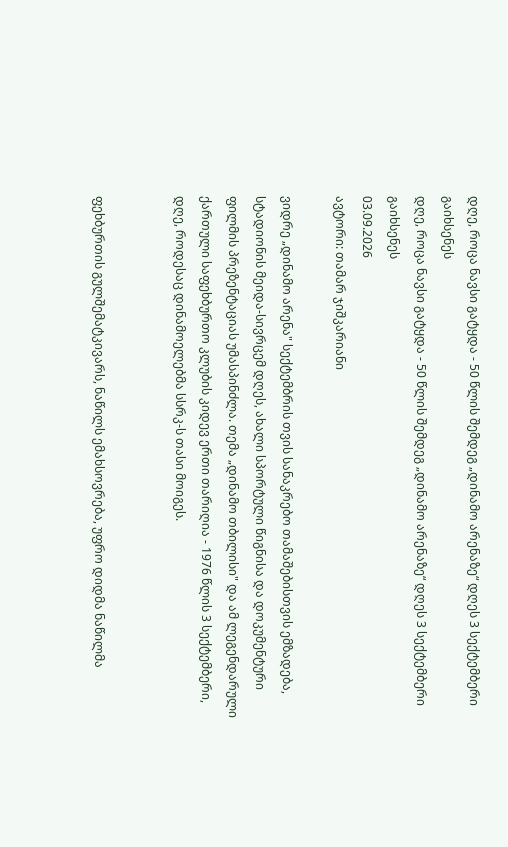დღე, როცა ნავსი გატყდა - 50 წლის შემდეგ „დინამო არენაზე“ დღეს 3 სექტემბერი გაიხსენეს
დღე, როცა ნავსი გატყდა - 50 წლის შემდეგ „დინამო არენაზე“ დღეს 3 სექტემბერი გაიხსენეს
03.09.2026
ავტორი: თამარ ჯიშკარიანი

ვიდრე „დინამო არენა" სექტემბრის თვის სანაკრებო თამაშებისთვის ემზადება, სტადიონის მეიდა-სივრცემ დღეს, ახალი სპორტული წიგნისა და დოკუმენტური ფილმის პრეზენტაციას უმასპინძლა. თემა „დინამო თბილისი" და ამ ლეგენდარული ქართული საფეხბურთო კლუბის კიდევ ერთი თარიღია - 1976 წლის 3 სექტემბერი, დღე, როდესაც დინამოელებმა სსრკ-ს თასი მოიგეს.


ფეხბურთის გულშემატკივარს, ნაწილს ემახსოვრება, უფრო დიდმა ნაწილმა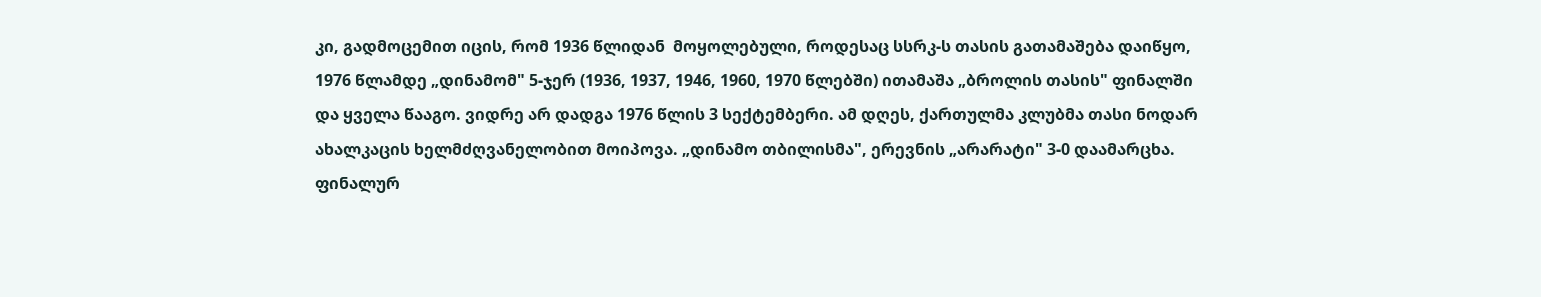კი, გადმოცემით იცის, რომ 1936 წლიდან  მოყოლებული, როდესაც სსრკ-ს თასის გათამაშება დაიწყო, 1976 წლამდე „დინამომ" 5-ჯერ (1936, 1937, 1946, 1960, 1970 წლებში) ითამაშა „ბროლის თასის" ფინალში  და ყველა წააგო. ვიდრე არ დადგა 1976 წლის 3 სექტემბერი. ამ დღეს, ქართულმა კლუბმა თასი ნოდარ ახალკაცის ხელმძღვანელობით მოიპოვა. „დინამო თბილისმა", ერევნის „არარატი" 3-0 დაამარცხა. ფინალურ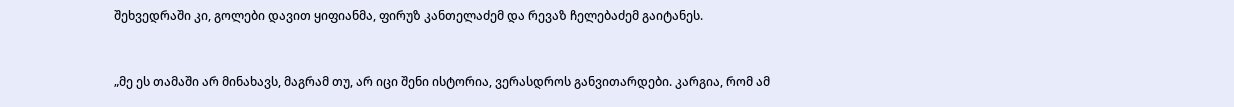შეხვედრაში კი, გოლები დავით ყიფიანმა, ფირუზ კანთელაძემ და რევაზ ჩელებაძემ გაიტანეს.


„მე ეს თამაში არ მინახავს, მაგრამ თუ, არ იცი შენი ისტორია, ვერასდროს განვითარდები. კარგია, რომ ამ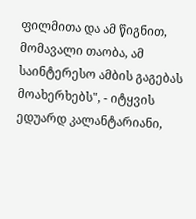ფილმითა და ამ წიგნით, მომავალი თაობა, ამ საინტერესო ამბის გაგებას მოახერხებს", - იტყვის ედუარდ კალანტარიანი,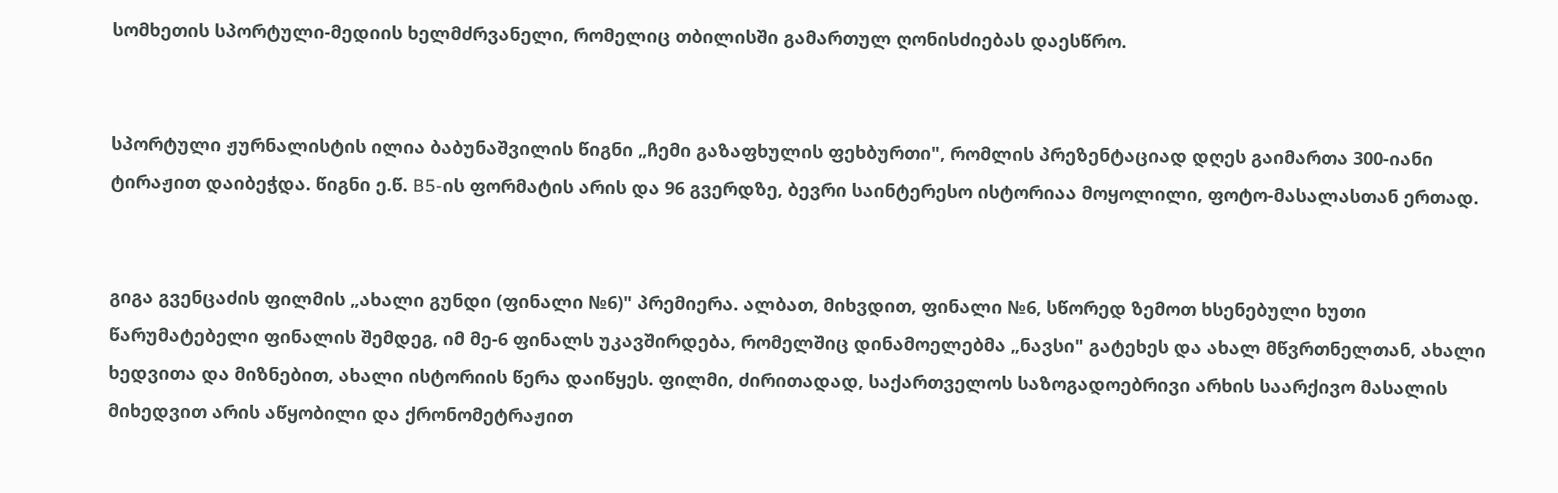სომხეთის სპორტული-მედიის ხელმძრვანელი, რომელიც თბილისში გამართულ ღონისძიებას დაესწრო.


სპორტული ჟურნალისტის ილია ბაბუნაშვილის წიგნი „ჩემი გაზაფხულის ფეხბურთი", რომლის პრეზენტაციად დღეს გაიმართა 300-იანი ტირაჟით დაიბეჭდა. წიგნი ე.წ. B5-ის ფორმატის არის და 96 გვერდზე, ბევრი საინტერესო ისტორიაა მოყოლილი, ფოტო-მასალასთან ერთად.


გიგა გვენცაძის ფილმის „ახალი გუნდი (ფინალი №6)" პრემიერა. ალბათ, მიხვდით, ფინალი №6, სწორედ ზემოთ ხსენებული ხუთი წარუმატებელი ფინალის შემდეგ, იმ მე-6 ფინალს უკავშირდება, რომელშიც დინამოელებმა „ნავსი" გატეხეს და ახალ მწვრთნელთან, ახალი ხედვითა და მიზნებით, ახალი ისტორიის წერა დაიწყეს. ფილმი, ძირითადად, საქართველოს საზოგადოებრივი არხის საარქივო მასალის მიხედვით არის აწყობილი და ქრონომეტრაჟით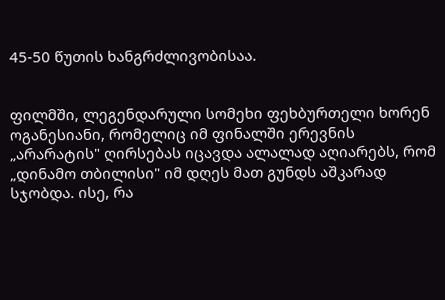45-50 წუთის ხანგრძლივობისაა.


ფილმში, ლეგენდარული სომეხი ფეხბურთელი ხორენ ოგანესიანი, რომელიც იმ ფინალში ერევნის „არარატის" ღირსებას იცავდა ალალად აღიარებს, რომ „დინამო თბილისი" იმ დღეს მათ გუნდს აშკარად სჯობდა. ისე, რა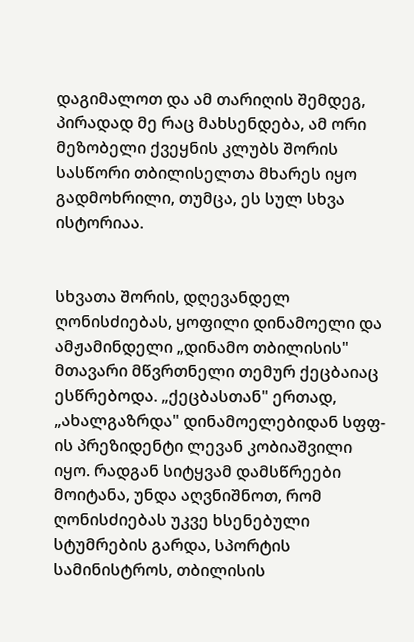დაგიმალოთ და ამ თარიღის შემდეგ, პირადად მე რაც მახსენდება, ამ ორი მეზობელი ქვეყნის კლუბს შორის სასწორი თბილისელთა მხარეს იყო გადმოხრილი, თუმცა, ეს სულ სხვა ისტორიაა.


სხვათა შორის, დღევანდელ ღონისძიებას, ყოფილი დინამოელი და ამჟამინდელი „დინამო თბილისის" მთავარი მწვრთნელი თემურ ქეცბაიაც ესწრებოდა. „ქეცბასთან" ერთად, „ახალგაზრდა" დინამოელებიდან სფფ-ის პრეზიდენტი ლევან კობიაშვილი იყო. რადგან სიტყვამ დამსწრეები მოიტანა, უნდა აღვნიშნოთ, რომ ღონისძიებას უკვე ხსენებული სტუმრების გარდა, სპორტის სამინისტროს, თბილისის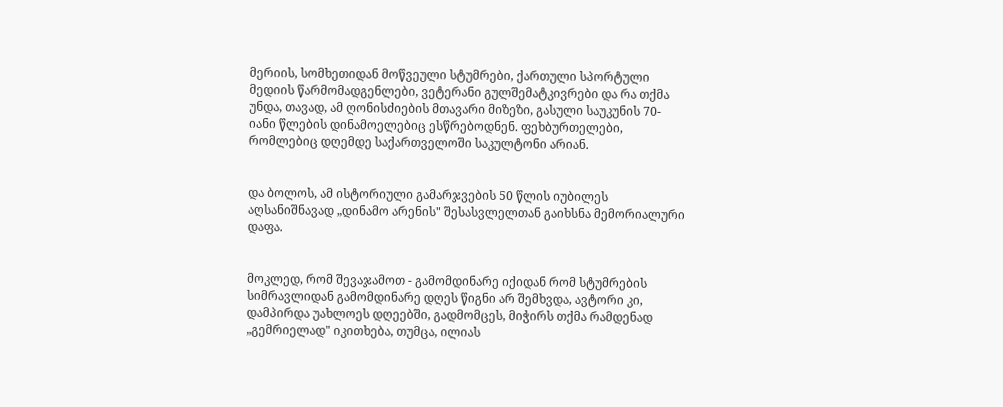მერიის, სომხეთიდან მოწვეული სტუმრები, ქართული სპორტული მედიის წარმომადგენლები, ვეტერანი გულშემატკივრები და რა თქმა უნდა, თავად, ამ ღონისძიების მთავარი მიზეზი, გასული საუკუნის 70-იანი წლების დინამოელებიც ესწრებოდნენ. ფეხბურთელები, რომლებიც დღემდე საქართველოში საკულტონი არიან.


და ბოლოს, ამ ისტორიული გამარჯვების 50 წლის იუბილეს აღსანიშნავად „დინამო არენის" შესასვლელთან გაიხსნა მემორიალური დაფა.


მოკლედ, რომ შევაჯამოთ - გამომდინარე იქიდან რომ სტუმრების სიმრავლიდან გამომდინარე დღეს წიგნი არ შემხვდა, ავტორი კი, დამპირდა უახლოეს დღეებში, გადმომცეს, მიჭირს თქმა რამდენად „გემრიელად" იკითხება, თუმცა, ილიას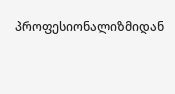პროფესიონალიზმიდან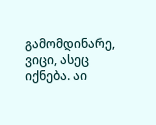გამომდინარე, ვიცი, ასეც იქნება. აი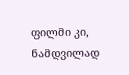ფილმი კი, ნამდვილად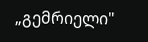„გემრიელი"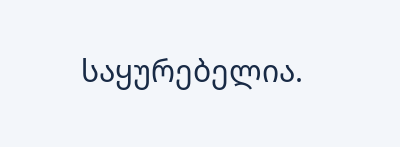საყურებელია.